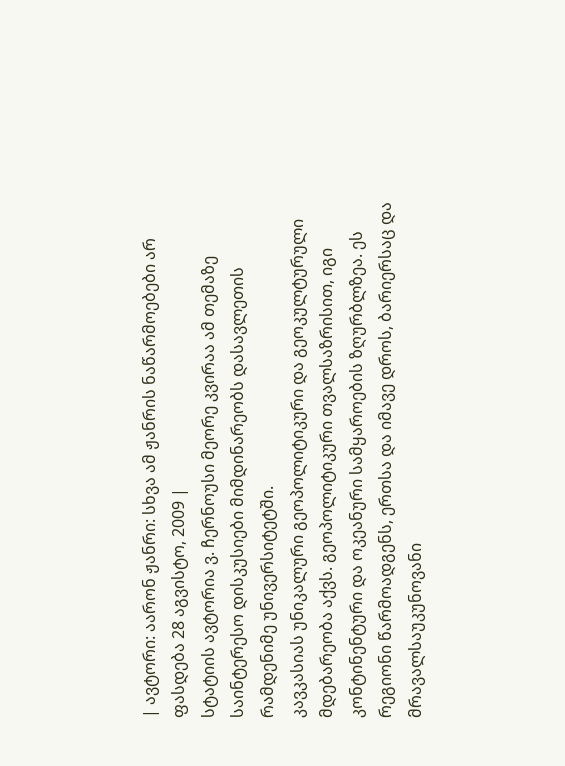| ავტორი: აარონ ჟანრი: სხვა ამ ჟანრის ნაწარმოებები არ ფასდება 28 აგვისტო, 2009 |
სტატიის ავტორია ვ. ჩერნოუსი მეორე კვირაა ამ თემაზე საინტერესო დისკუსიები მიმდინარეობს დასავლეთის რამდენიმე უნივერსიტეტში.
კავკასიას უნიკალური გეოპოლიტიკური და გეოკულტურული მდებარეობა აქვს. გეოპოლიტიკური თვალსაზრისით, იგი კონტინენტური და ოკეანური სამყაროების ზღურბლზეა. ეს რეგიონი წარმოადგენს, ერთსა და იმავე დროს, ბარიერსაც და მრავალსაუკუნოვანი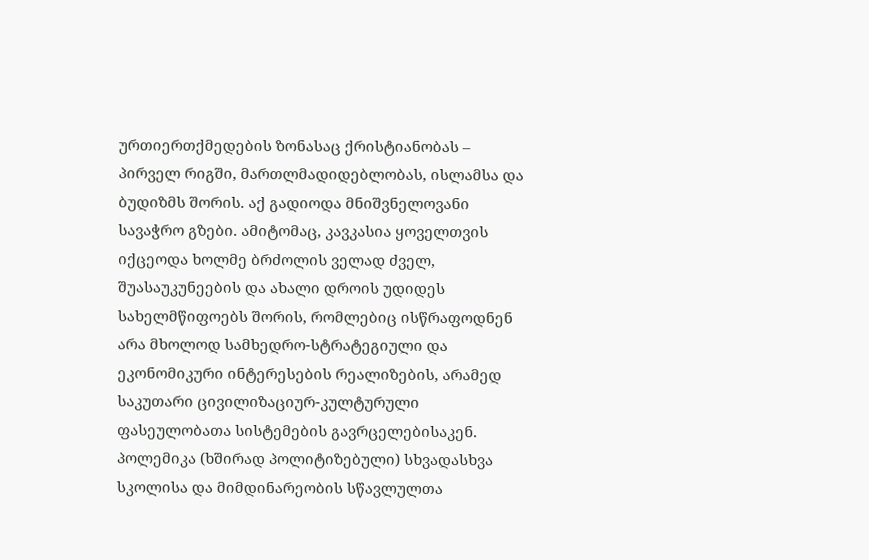ურთიერთქმედების ზონასაც ქრისტიანობას – პირველ რიგში, მართლმადიდებლობას, ისლამსა და ბუდიზმს შორის. აქ გადიოდა მნიშვნელოვანი სავაჭრო გზები. ამიტომაც, კავკასია ყოველთვის იქცეოდა ხოლმე ბრძოლის ველად ძველ, შუასაუკუნეების და ახალი დროის უდიდეს სახელმწიფოებს შორის, რომლებიც ისწრაფოდნენ არა მხოლოდ სამხედრო-სტრატეგიული და ეკონომიკური ინტერესების რეალიზების, არამედ საკუთარი ცივილიზაციურ-კულტურული ფასეულობათა სისტემების გავრცელებისაკენ. პოლემიკა (ხშირად პოლიტიზებული) სხვადასხვა სკოლისა და მიმდინარეობის სწავლულთა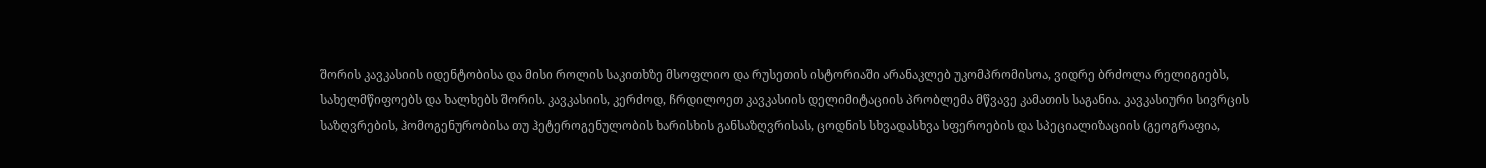შორის კავკასიის იდენტობისა და მისი როლის საკითხზე მსოფლიო და რუსეთის ისტორიაში არანაკლებ უკომპრომისოა, ვიდრე ბრძოლა რელიგიებს, სახელმწიფოებს და ხალხებს შორის. კავკასიის, კერძოდ, ჩრდილოეთ კავკასიის დელიმიტაციის პრობლემა მწვავე კამათის საგანია. კავკასიური სივრცის საზღვრების, ჰომოგენურობისა თუ ჰეტეროგენულობის ხარისხის განსაზღვრისას, ცოდნის სხვადასხვა სფეროების და სპეციალიზაციის (გეოგრაფია,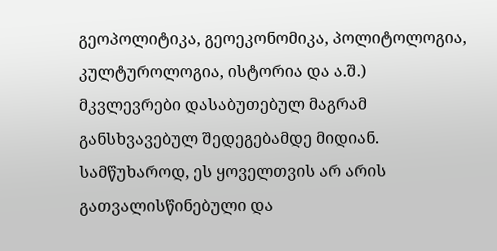გეოპოლიტიკა, გეოეკონომიკა, პოლიტოლოგია, კულტუროლოგია, ისტორია და ა.შ.) მკვლევრები დასაბუთებულ მაგრამ განსხვავებულ შედეგებამდე მიდიან. სამწუხაროდ, ეს ყოველთვის არ არის გათვალისწინებული და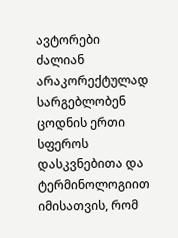ავტორები ძალიან არაკორექტულად სარგებლობენ ცოდნის ერთი სფეროს დასკვნებითა და ტერმინოლოგიით იმისათვის, რომ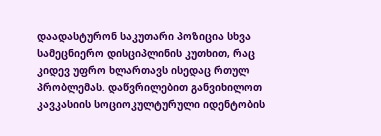დაადასტურონ საკუთარი პოზიცია სხვა სამეცნიერო დისციპლინის კუთხით, რაც კიდევ უფრო ხლართავს ისედაც რთულ პრობლემას. დაწვრილებით განვიხილოთ კავკასიის სოციოკულტურული იდენტობის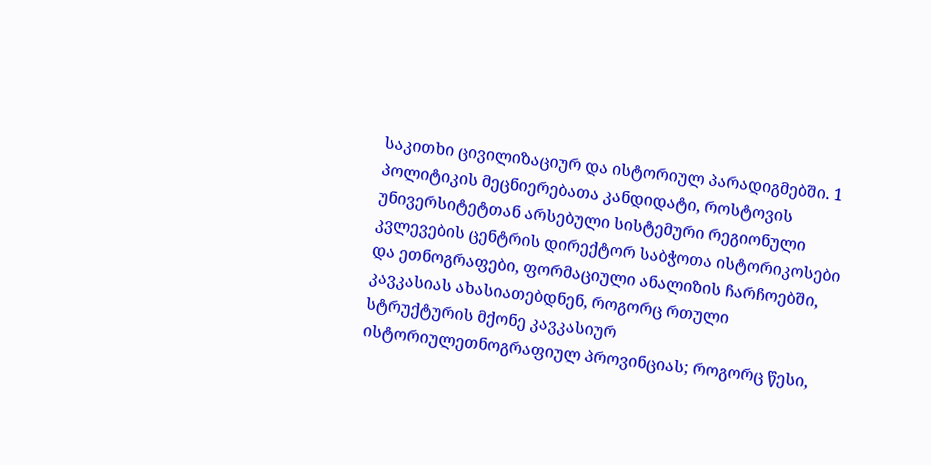საკითხი ცივილიზაციურ და ისტორიულ პარადიგმებში. 1 პოლიტიკის მეცნიერებათა კანდიდატი, როსტოვის უნივერსიტეტთან არსებული სისტემური რეგიონული კვლევების ცენტრის დირექტორ საბჭოთა ისტორიკოსები და ეთნოგრაფები, ფორმაციული ანალიზის ჩარჩოებში, კავკასიას ახასიათებდნენ, როგორც რთული სტრუქტურის მქონე კავკასიურ ისტორიულეთნოგრაფიულ პროვინციას; როგორც წესი,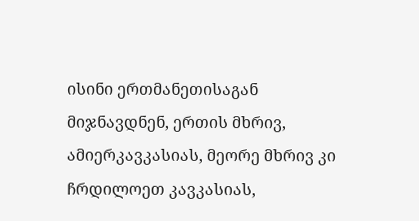ისინი ერთმანეთისაგან მიჯნავდნენ, ერთის მხრივ, ამიერკავკასიას, მეორე მხრივ კი ჩრდილოეთ კავკასიას,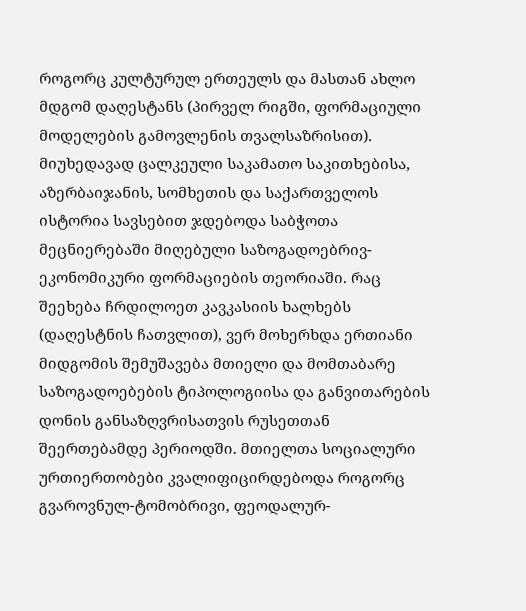როგორც კულტურულ ერთეულს და მასთან ახლო მდგომ დაღესტანს (პირველ რიგში, ფორმაციული მოდელების გამოვლენის თვალსაზრისით). მიუხედავად ცალკეული საკამათო საკითხებისა, აზერბაიჯანის, სომხეთის და საქართველოს ისტორია სავსებით ჯდებოდა საბჭოთა მეცნიერებაში მიღებული საზოგადოებრივ-ეკონომიკური ფორმაციების თეორიაში. რაც შეეხება ჩრდილოეთ კავკასიის ხალხებს (დაღესტნის ჩათვლით), ვერ მოხერხდა ერთიანი მიდგომის შემუშავება მთიელი და მომთაბარე საზოგადოებების ტიპოლოგიისა და განვითარების დონის განსაზღვრისათვის რუსეთთან შეერთებამდე პერიოდში. მთიელთა სოციალური ურთიერთობები კვალიფიცირდებოდა როგორც გვაროვნულ-ტომობრივი, ფეოდალურ-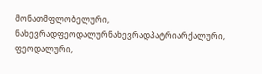მონათმფლობელური, ნახევრადფეოდალურნახევრადპატრიარქალური, ფეოდალური,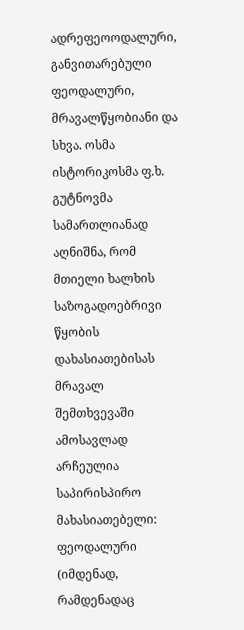ადრეფეოოდალური, განვითარებული ფეოდალური, მრავალწყობიანი და სხვა. ოსმა ისტორიკოსმა ფ.ხ. გუტნოვმა სამართლიანად აღნიშნა, რომ მთიელი ხალხის საზოგადოებრივი წყობის დახასიათებისას მრავალ შემთხვევაში ამოსავლად არჩეულია საპირისპირო მახასიათებელი: ფეოდალური (იმდენად, რამდენადაც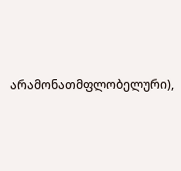არამონათმფლობელური),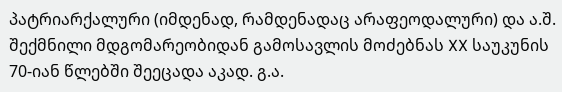პატრიარქალური (იმდენად, რამდენადაც არაფეოდალური) და ა.შ. შექმნილი მდგომარეობიდან გამოსავლის მოძებნას XX საუკუნის 70-იან წლებში შეეცადა აკად. გ.ა.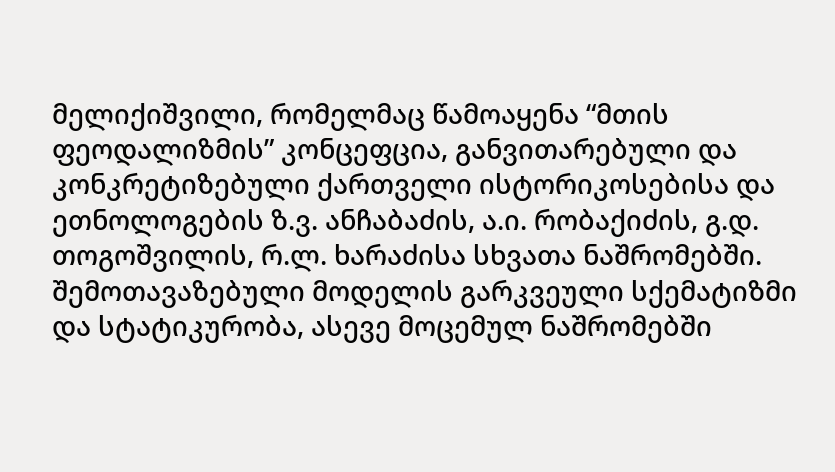მელიქიშვილი, რომელმაც წამოაყენა “მთის ფეოდალიზმის” კონცეფცია, განვითარებული და კონკრეტიზებული ქართველი ისტორიკოსებისა და ეთნოლოგების ზ.ვ. ანჩაბაძის, ა.ი. რობაქიძის, გ.დ. თოგოშვილის, რ.ლ. ხარაძისა სხვათა ნაშრომებში. შემოთავაზებული მოდელის გარკვეული სქემატიზმი და სტატიკურობა, ასევე მოცემულ ნაშრომებში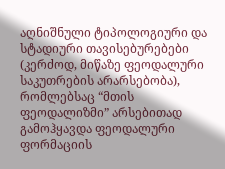აღნიშნული ტიპოლოგიური და სტადიური თავისებურებები (კერძოდ, მიწაზე ფეოდალური საკუთრების არარსებობა), რომლებსაც “მთის ფეოდალიზმი” არსებითად გამოჰყავდა ფეოდალური ფორმაციის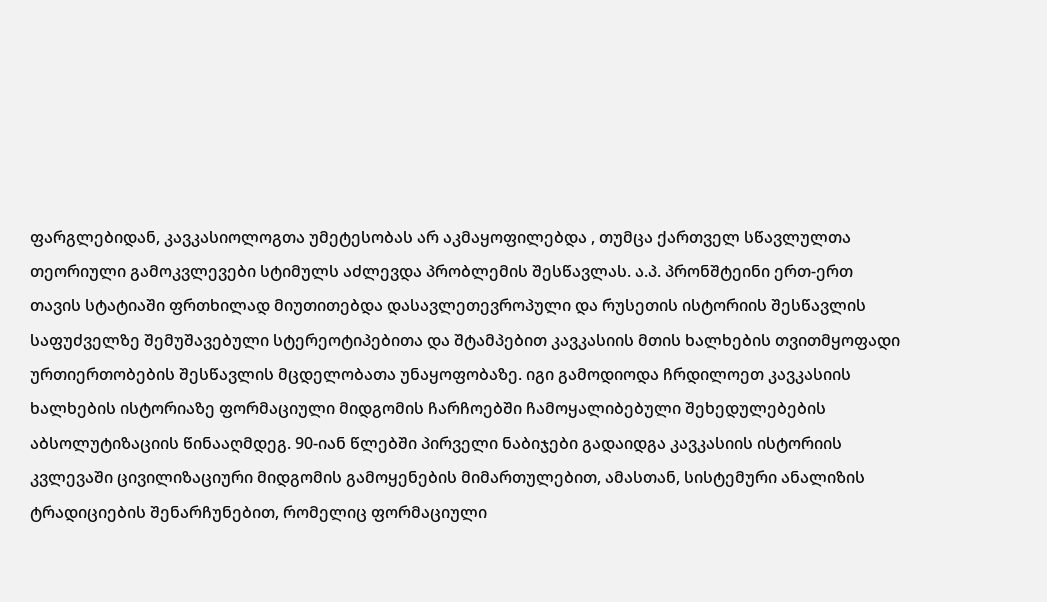ფარგლებიდან, კავკასიოლოგთა უმეტესობას არ აკმაყოფილებდა , თუმცა ქართველ სწავლულთა თეორიული გამოკვლევები სტიმულს აძლევდა პრობლემის შესწავლას. ა.პ. პრონშტეინი ერთ-ერთ თავის სტატიაში ფრთხილად მიუთითებდა დასავლეთევროპული და რუსეთის ისტორიის შესწავლის საფუძველზე შემუშავებული სტერეოტიპებითა და შტამპებით კავკასიის მთის ხალხების თვითმყოფადი ურთიერთობების შესწავლის მცდელობათა უნაყოფობაზე. იგი გამოდიოდა ჩრდილოეთ კავკასიის ხალხების ისტორიაზე ფორმაციული მიდგომის ჩარჩოებში ჩამოყალიბებული შეხედულებების აბსოლუტიზაციის წინააღმდეგ. 90-იან წლებში პირველი ნაბიჯები გადაიდგა კავკასიის ისტორიის კვლევაში ცივილიზაციური მიდგომის გამოყენების მიმართულებით, ამასთან, სისტემური ანალიზის ტრადიციების შენარჩუნებით, რომელიც ფორმაციული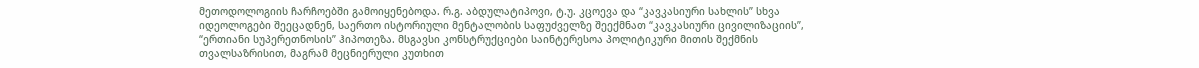მეთოდოლოგიის ჩარჩოებში გამოიყენებოდა. რ.გ. აბდულატიპოვი, ტ.უ. კცოევა და “კავკასიური სახლის” სხვა იდეოლოგები შეეცადნენ, საერთო ისტორიული მენტალობის საფუძველზე შეექმნათ “კავკასიური ცივილიზაციის”, “ერთიანი სუპერეთნოსის” ჰიპოთეზა. მსგავსი კონსტრუქციები საინტერესოა პოლიტიკური მითის შექმნის თვალსაზრისით, მაგრამ მეცნიერული კუთხით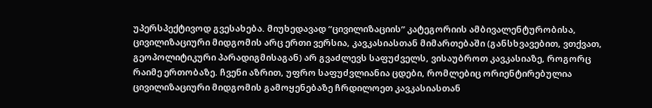უპერსპექტივოდ გვესახება. მიუხედავად “ცივილიზაციის” კატეგორიის ამბივალენტურობისა, ცივილიზაციური მიდგომის არც ერთი ვერსია, კავკასიასთან მიმართებაში (განსხვავებით, ვთქვათ, გეოპოლიტიკური პარადიგმისაგან) არ გვაძლევს საფუძველს, ვისაუბროთ კავკასიაზე, როგორც რაიმე ერთობაზე. ჩვენი აზრით, უფრო საფუძვლიანია ცდები, რომლებიც ორიენტირებულია ცივილიზაციური მიდგომის გამოყენებაზე ჩრდილოეთ კავკასიასთან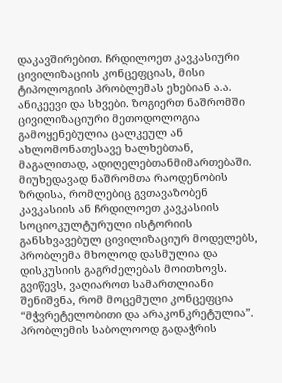დაკავშირებით. ჩრდილოეთ კავკასიური ცივილიზაციის კონცეფციას, მისი ტიპოლოგიის პრობლემას ეხებიან ა.ა. ანიკეევი და სხვები. ზოგიერთ ნაშრომში ცივილიზაციური მეთოდოლოგია გამოყენებულია ცალკეულ ან ახლომონათესავე ხალხებთან, მაგალითად, ადიღელებთანმიმართებაში. მიუხედავად ნაშრომთა რაოდენობის ზრდისა, რომლებიც გვთავაზობენ კავკასიის ან ჩრდილოეთ კავკასიის სოციოკულტურული ისტორიის განსხვავებულ ცივილიზაციურ მოდელებს, პრობლემა მხოლოდ დასმულია და დისკუსიის გაგრძელებას მოითხოვს. გვიწევს, ვაღიაროთ სამართლიანი შენიშვნა, რომ მოცემული კონცეფცია “მჭვრეტელობითი და არაკონკრეტულია”. პრობლემის საბოლოოდ გადაჭრის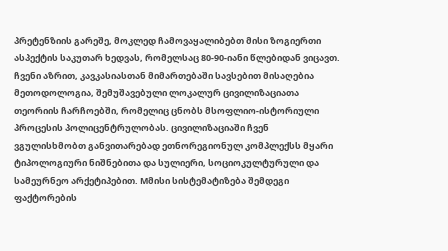პრეტენზიის გარეშე, მოკლედ ჩამოვაყალიბებთ მისი ზოგიერთი ასპექტის საკუთარ ხედვას, რომელსაც 80-90-იანი წლებიდან ვიცავთ. ჩვენი აზრით, კავკასიასთან მიმართებაში სავსებით მისაღებია მეთოდოლოგია, შემუშავებული ლოკალურ ცივილიზაციათა თეორიის ჩარჩოებში, რომელიც ცნობს მსოფლიო-ისტორიული პროცესის პოლიცენტრულობას. ცივილიზაციაში ჩვენ ვგულისხმობთ განვითარებად ეთნორეგიონულ კომპლექსს მყარი ტიპოლოგიური ნიშნებითა და სულიერი, სოციოკულტურული და სამეურნეო არქეტიპებით. Mმისი სისტემატიზება შემდეგი ფაქტორების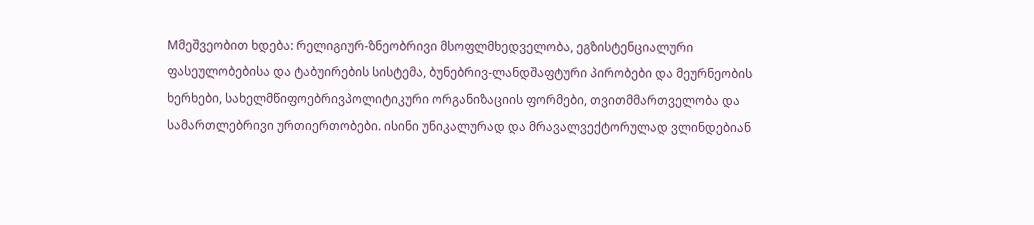Mმეშვეობით ხდება: რელიგიურ-ზნეობრივი მსოფლმხედველობა, ეგზისტენციალური ფასეულობებისა და ტაბუირების სისტემა, ბუნებრივ-ლანდშაფტური პირობები და მეურნეობის ხერხები, სახელმწიფოებრივპოლიტიკური ორგანიზაციის ფორმები, თვითმმართველობა და სამართლებრივი ურთიერთობები. ისინი უნიკალურად და მრავალვექტორულად ვლინდებიან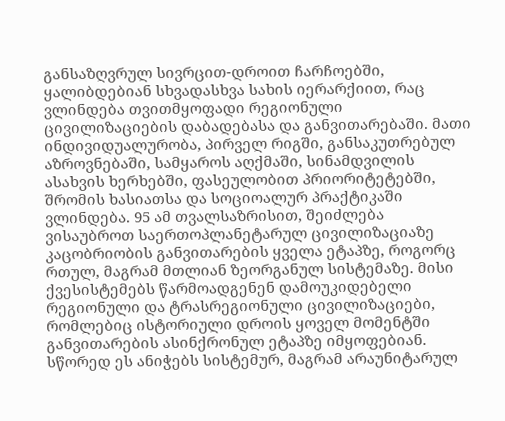განსაზღვრულ სივრცით-დროით ჩარჩოებში, ყალიბდებიან სხვადასხვა სახის იერარქიით, რაც ვლინდება თვითმყოფადი რეგიონული ცივილიზაციების დაბადებასა და განვითარებაში. მათი ინდივიდუალურობა, პირველ რიგში, განსაკუთრებულ აზროვნებაში, სამყაროს აღქმაში, სინამდვილის ასახვის ხერხებში, ფასეულობით პრიორიტეტებში, შრომის ხასიათსა და სოციოალურ პრაქტიკაში ვლინდება. 95 ამ თვალსაზრისით, შეიძლება ვისაუბროთ საერთოპლანეტარულ ცივილიზაციაზე კაცობრიობის განვითარების ყველა ეტაპზე, როგორც რთულ, მაგრამ მთლიან ზეორგანულ სისტემაზე. მისი ქვესისტემებს წარმოადგენენ დამოუკიდებელი რეგიონული და ტრასრეგიონული ცივილიზაციები, რომლებიც ისტორიული დროის ყოველ მომენტში განვითარების ასინქრონულ ეტაპზე იმყოფებიან. სწორედ ეს ანიჭებს სისტემურ, მაგრამ არაუნიტარულ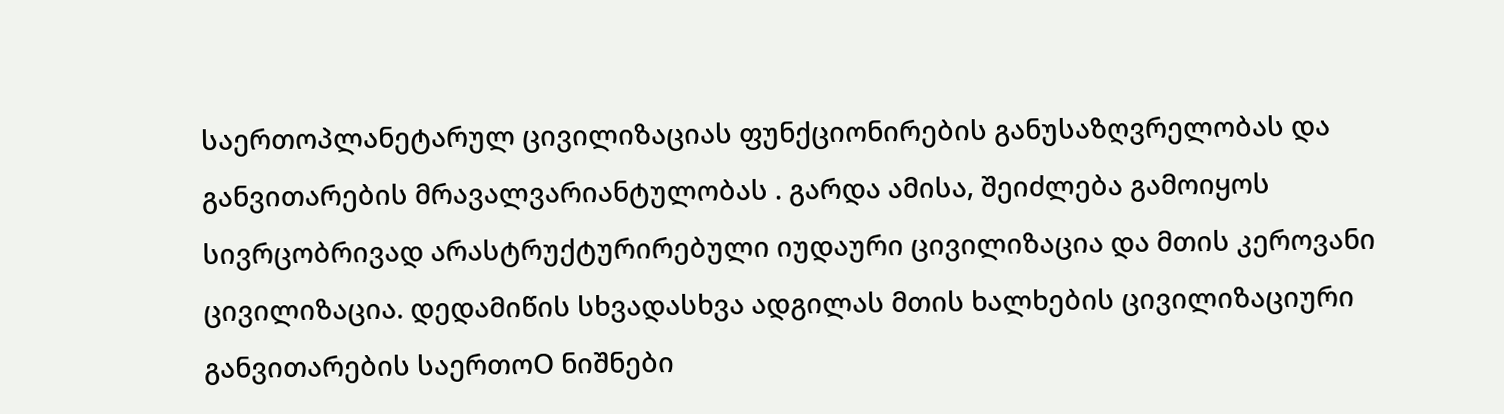საერთოპლანეტარულ ცივილიზაციას ფუნქციონირების განუსაზღვრელობას და განვითარების მრავალვარიანტულობას . გარდა ამისა, შეიძლება გამოიყოს სივრცობრივად არასტრუქტურირებული იუდაური ცივილიზაცია და მთის კეროვანი ცივილიზაცია. დედამიწის სხვადასხვა ადგილას მთის ხალხების ცივილიზაციური განვითარების საერთოO ნიშნები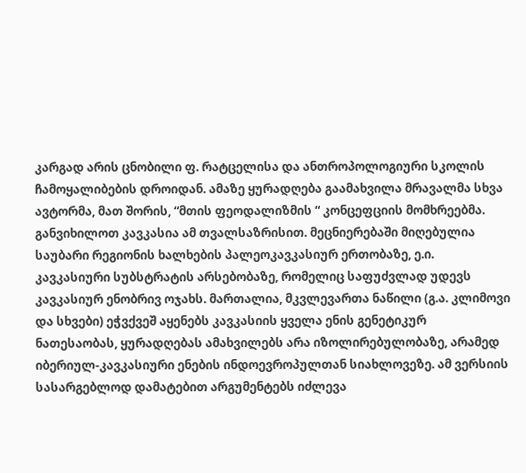კარგად არის ცნობილი ფ. რატცელისა და ანთროპოლოგიური სკოლის ჩამოყალიბების დროიდან. ამაზე ყურადღება გაამახვილა მრავალმა სხვა ავტორმა, მათ შორის, “მთის ფეოდალიზმის “ კონცეფციის მომხრეებმა. განვიხილოთ კავკასია ამ თვალსაზრისით. მეცნიერებაში მიღებულია საუბარი რეგიონის ხალხების პალეოკავკასიურ ერთობაზე, ე.ი. კავკასიური სუბსტრატის არსებობაზე, რომელიც საფუძვლად უდევს კავკასიურ ენობრივ ოჯახს. მართალია, მკვლევართა ნაწილი (გ.ა. კლიმოვი და სხვები) ეჭვქვეშ აყენებს კავკასიის ყველა ენის გენეტიკურ ნათესაობას, ყურადღებას ამახვილებს არა იზოლირებულობაზე, არამედ იბერიულ-კავკასიური ენების ინდოევროპულთან სიახლოვეზე. ამ ვერსიის სასარგებლოდ დამატებით არგუმენტებს იძლევა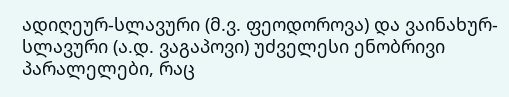ადიღეურ-სლავური (მ.ვ. ფეოდოროვა) და ვაინახურ-სლავური (ა.დ. ვაგაპოვი) უძველესი ენობრივი პარალელები, რაც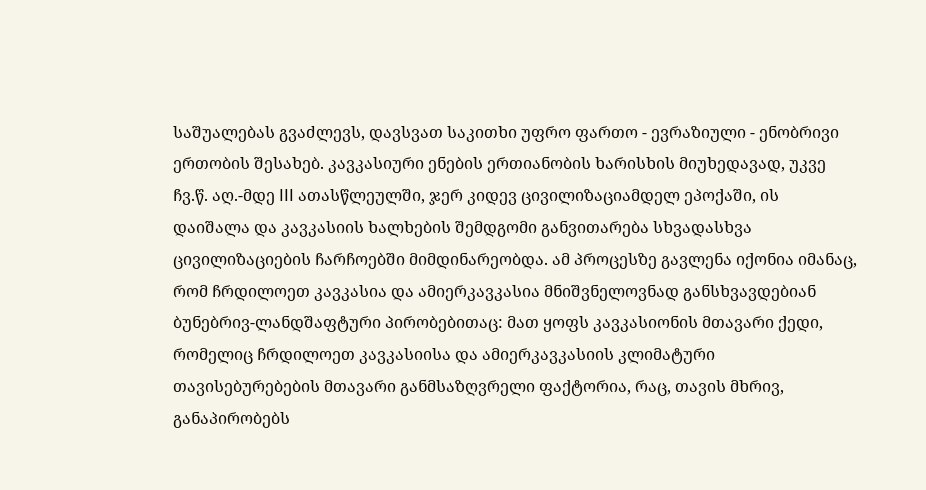საშუალებას გვაძლევს, დავსვათ საკითხი უფრო ფართო - ევრაზიული - ენობრივი ერთობის შესახებ. კავკასიური ენების ერთიანობის ხარისხის მიუხედავად, უკვე ჩვ.წ. აღ.-მდე III ათასწლეულში, ჯერ კიდევ ცივილიზაციამდელ ეპოქაში, ის დაიშალა და კავკასიის ხალხების შემდგომი განვითარება სხვადასხვა ცივილიზაციების ჩარჩოებში მიმდინარეობდა. ამ პროცესზე გავლენა იქონია იმანაც, რომ ჩრდილოეთ კავკასია და ამიერკავკასია მნიშვნელოვნად განსხვავდებიან ბუნებრივ-ლანდშაფტური პირობებითაც: მათ ყოფს კავკასიონის მთავარი ქედი, რომელიც ჩრდილოეთ კავკასიისა და ამიერკავკასიის კლიმატური თავისებურებების მთავარი განმსაზღვრელი ფაქტორია, რაც, თავის მხრივ, განაპირობებს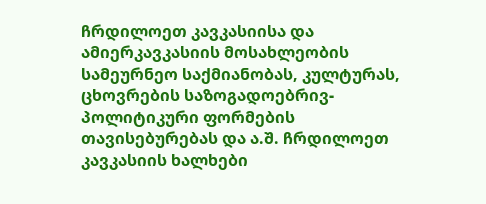ჩრდილოეთ კავკასიისა და ამიერკავკასიის მოსახლეობის სამეურნეო საქმიანობას, კულტურას, ცხოვრების საზოგადოებრივ-პოლიტიკური ფორმების თავისებურებას და ა.შ. ჩრდილოეთ კავკასიის ხალხები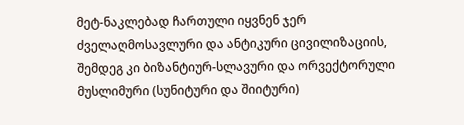მეტ-ნაკლებად ჩართული იყვნენ ჯერ ძველაღმოსავლური და ანტიკური ცივილიზაციის, შემდეგ კი ბიზანტიურ-სლავური და ორვექტორული მუსლიმური (სუნიტური და შიიტური)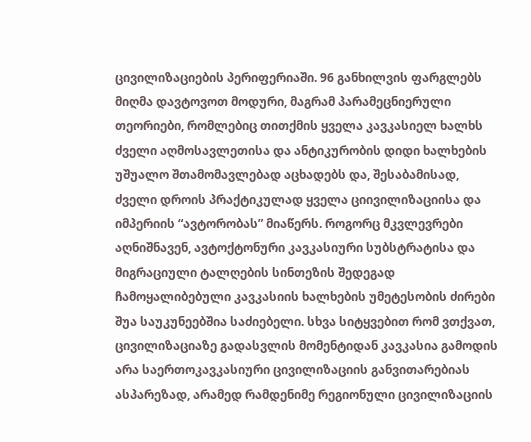ცივილიზაციების პერიფერიაში. 96 განხილვის ფარგლებს მიღმა დავტოვოთ მოდური, მაგრამ პარამეცნიერული თეორიები, რომლებიც თითქმის ყველა კავკასიელ ხალხს ძველი აღმოსავლეთისა და ანტიკურობის დიდი ხალხების უშუალო შთამომავლებად აცხადებს და, შესაბამისად, ძველი დროის პრაქტიკულად ყველა ციივილიზაციისა და იმპერიის “ავტორობას” მიაწერს. როგორც მკვლევრები აღნიშნავენ, ავტოქტონური კავკასიური სუბსტრატისა და მიგრაციული ტალღების სინთეზის შედეგად ჩამოყალიბებული კავკასიის ხალხების უმეტესობის ძირები შუა საუკუნეებშია საძიებელი. სხვა სიტყვებით რომ ვთქვათ, ცივილიზაციაზე გადასვლის მომენტიდან კავკასია გამოდის არა საერთოკავკასიური ცივილიზაციის განვითარებიას ასპარეზად, არამედ რამდენიმე რეგიონული ცივილიზაციის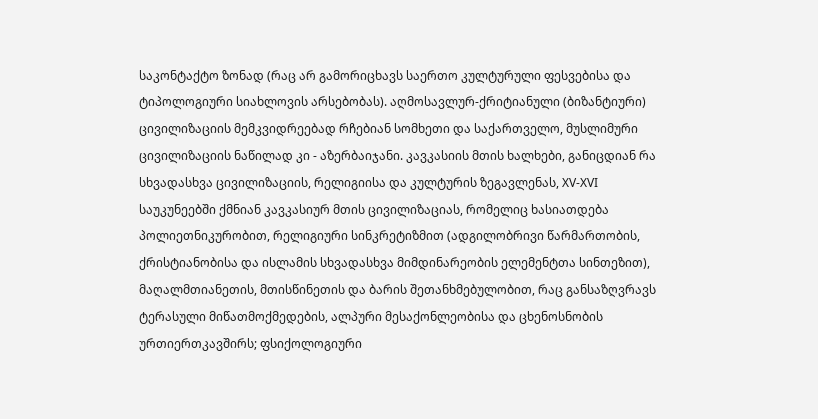საკონტაქტო ზონად (რაც არ გამორიცხავს საერთო კულტურული ფესვებისა და ტიპოლოგიური სიახლოვის არსებობას). აღმოსავლურ-ქრიტიანული (ბიზანტიური) ცივილიზაციის მემკვიდრეებად რჩებიან სომხეთი და საქართველო, მუსლიმური ცივილიზაციის ნაწილად კი - აზერბაიჯანი. კავკასიის მთის ხალხები, განიცდიან რა სხვადასხვა ცივილიზაციის, რელიგიისა და კულტურის ზეგავლენას, XV-XVI საუკუნეებში ქმნიან კავკასიურ მთის ცივილიზაციას, რომელიც ხასიათდება პოლიეთნიკურობით, რელიგიური სინკრეტიზმით (ადგილობრივი წარმართობის, ქრისტიანობისა და ისლამის სხვადასხვა მიმდინარეობის ელემენტთა სინთეზით), მაღალმთიანეთის, მთისწინეთის და ბარის შეთანხმებულობით, რაც განსაზღვრავს ტერასული მიწათმოქმედების, ალპური მესაქონლეობისა და ცხენოსნობის ურთიერთკავშირს; ფსიქოლოგიური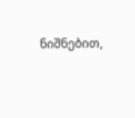ნიშნებით,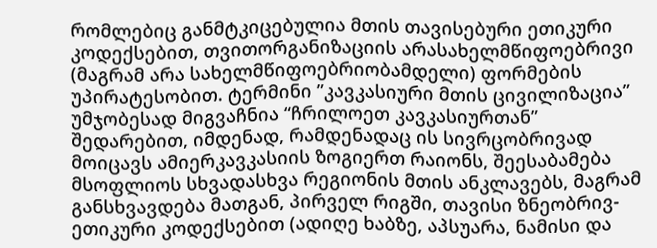რომლებიც განმტკიცებულია მთის თავისებური ეთიკური კოდექსებით, თვითორგანიზაციის არასახელმწიფოებრივი (მაგრამ არა სახელმწიფოებრიობამდელი) ფორმების უპირატესობით. ტერმინი ”კავკასიური მთის ცივილიზაცია” უმჯობესად მიგვაჩნია “ჩრილოეთ კავკასიურთან” შედარებით, იმდენად, რამდენადაც ის სივრცობრივად მოიცავს ამიერკავკასიის ზოგიერთ რაიონს, შეესაბამება მსოფლიოს სხვადასხვა რეგიონის მთის ანკლავებს, მაგრამ განსხვავდება მათგან, პირველ რიგში, თავისი ზნეობრივ-ეთიკური კოდექსებით (ადიღე ხაბზე, აპსუარა, ნამისი და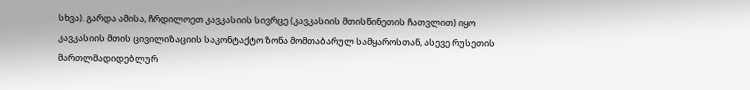სხვა). გარდა ამისა, ჩრდილოეთ კავკასიის სივრცე (კავკასიის მთისწინეთის ჩათვლით) იყო კავკასიის მთის ცივილიზაციის საკონტაქტო ზონა მომთაბარულ სამყაროსთან, ასევე რუსეთის მართლმადიდებლურ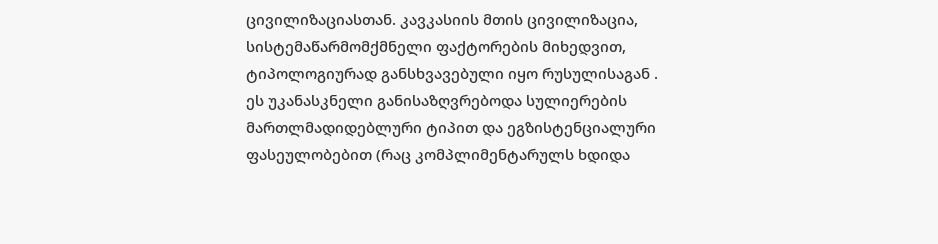ცივილიზაციასთან. კავკასიის მთის ცივილიზაცია, სისტემაწარმომქმნელი ფაქტორების მიხედვით, ტიპოლოგიურად განსხვავებული იყო რუსულისაგან . ეს უკანასკნელი განისაზღვრებოდა სულიერების მართლმადიდებლური ტიპით და ეგზისტენციალური ფასეულობებით (რაც კომპლიმენტარულს ხდიდა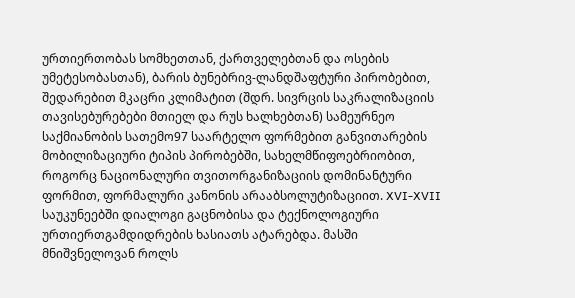ურთიერთობას სომხეთთან, ქართველებთან და ოსების უმეტესობასთან), ბარის ბუნებრივ-ლანდშაფტური პირობებით, შედარებით მკაცრი კლიმატით (შდრ. სივრცის საკრალიზაციის თავისებურებები მთიელ და რუს ხალხებთან) სამეურნეო საქმიანობის სათემო97 საარტელო ფორმებით განვითარების მობილიზაციური ტიპის პირობებში, სახელმწიფოებრიობით, როგორც ნაციონალური თვითორგანიზაციის დომინანტური ფორმით, ფორმალური კანონის არააბსოლუტიზაციით. XVI-XVII საუკუნეებში დიალოგი გაცნობისა და ტექნოლოგიური ურთიერთგამდიდრების ხასიათს ატარებდა. მასში მნიშვნელოვან როლს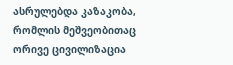ასრულებდა კაზაკობა, რომლის მეშვეობითაც ორივე ცივილიზაცია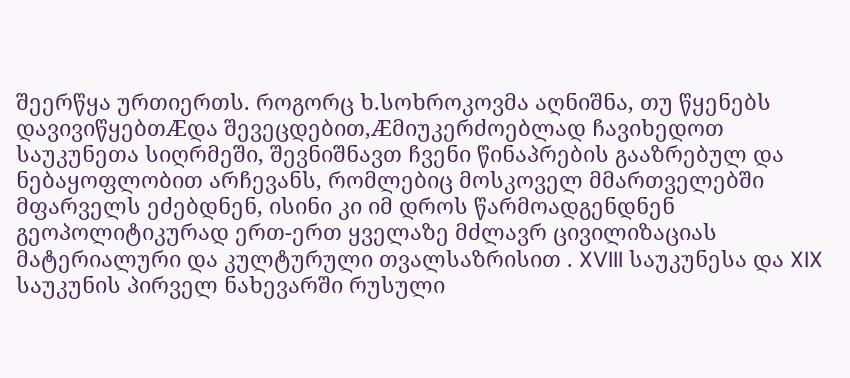შეერწყა ურთიერთს. როგორც ხ.სოხროკოვმა აღნიშნა, თუ წყენებს დავივიწყებთÆდა შევეცდებით,Æმიუკერძოებლად ჩავიხედოთ საუკუნეთა სიღრმეში, შევნიშნავთ ჩვენი წინაპრების გააზრებულ და ნებაყოფლობით არჩევანს, რომლებიც მოსკოველ მმართველებში მფარველს ეძებდნენ, ისინი კი იმ დროს წარმოადგენდნენ გეოპოლიტიკურად ერთ-ერთ ყველაზე მძლავრ ცივილიზაციას მატერიალური და კულტურული თვალსაზრისით . XVIII საუკუნესა და XIX საუკუნის პირველ ნახევარში რუსული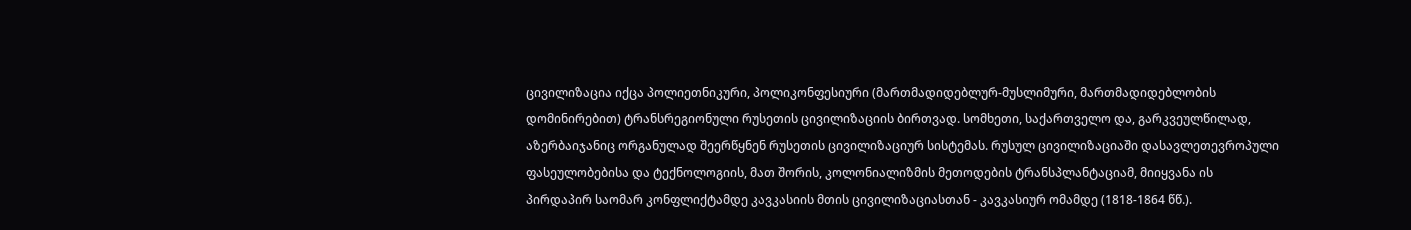ცივილიზაცია იქცა პოლიეთნიკური, პოლიკონფესიური (მართმადიდებლურ-მუსლიმური, მართმადიდებლობის დომინირებით) ტრანსრეგიონული რუსეთის ცივილიზაციის ბირთვად. სომხეთი, საქართველო და, გარკვეულწილად, აზერბაიჯანიც ორგანულად შეერწყნენ რუსეთის ცივილიზაციურ სისტემას. რუსულ ცივილიზაციაში დასავლეთევროპული ფასეულობებისა და ტექნოლოგიის, მათ შორის, კოლონიალიზმის მეთოდების ტრანსპლანტაციამ, მიიყვანა ის პირდაპირ საომარ კონფლიქტამდე კავკასიის მთის ცივილიზაციასთან - კავკასიურ ომამდე (1818-1864 წწ.).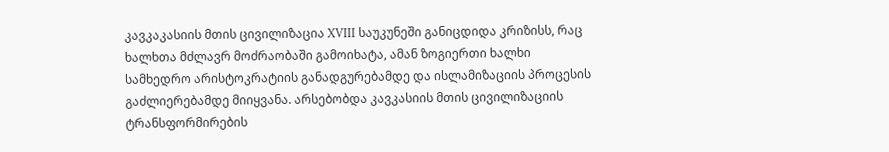კავკაკასიის მთის ცივილიზაცია XVIII საუკუნეში განიცდიდა კრიზისს, რაც ხალხთა მძლავრ მოძრაობაში გამოიხატა, ამან ზოგიერთი ხალხი სამხედრო არისტოკრატიის განადგურებამდე და ისლამიზაციის პროცესის გაძლიერებამდე მიიყვანა. არსებობდა კავკასიის მთის ცივილიზაციის ტრანსფორმირების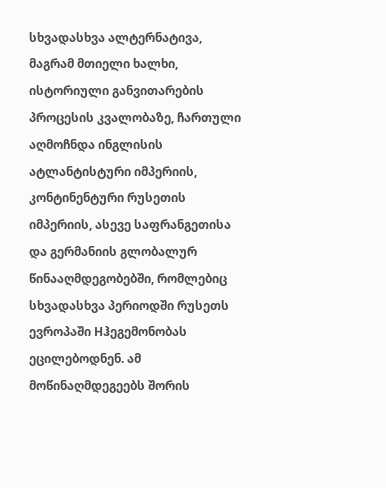სხვადასხვა ალტერნატივა, მაგრამ მთიელი ხალხი, ისტორიული განვითარების პროცესის კვალობაზე, ჩართული აღმოჩნდა ინგლისის ატლანტისტური იმპერიის, კონტინენტური რუსეთის იმპერიის, ასევე საფრანგეთისა და გერმანიის გლობალურ წინააღმდეგობებში, რომლებიც სხვადასხვა პერიოდში რუსეთს ევროპაში Hჰეგემონობას ეცილებოდნენ. ამ მოწინაღმდეგეებს შორის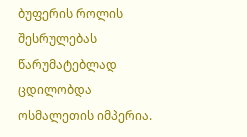ბუფერის როლის შესრულებას წარუმატებლად ცდილობდა ოსმალეთის იმპერია.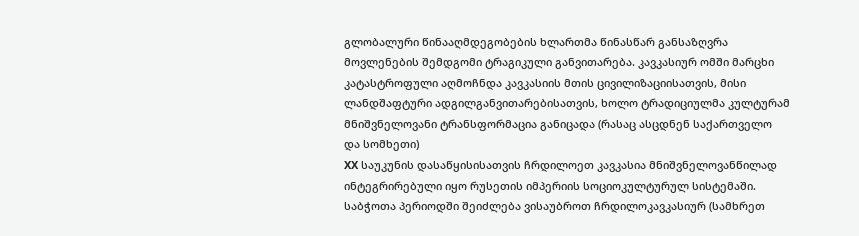გლობალური წინააღმდეგობების ხლართმა წინასწარ განსაზღვრა მოვლენების შემდგომი ტრაგიკული განვითარება. კავკასიურ ომში მარცხი კატასტროფული აღმოჩნდა კავკასიის მთის ცივილიზაციისათვის, მისი ლანდშაფტური ადგილგანვითარებისათვის, ხოლო ტრადიციულმა კულტურამ მნიშვნელოვანი ტრანსფორმაცია განიცადა (რასაც ასცდნენ საქართველო და სომხეთი)
XX საუკუნის დასაწყისისათვის ჩრდილოეთ კავკასია მნიშვნელოვანწილად ინტეგრირებული იყო რუსეთის იმპერიის სოციოკულტურულ სისტემაში. საბჭოთა პერიოდში შეიძლება ვისაუბროთ ჩრდილოკავკასიურ (სამხრეთ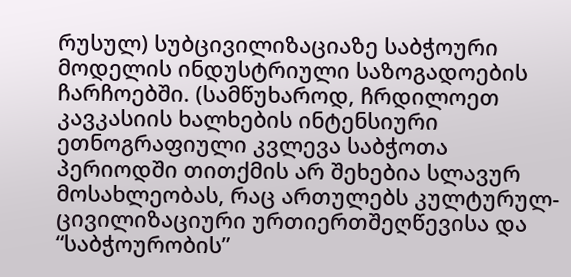რუსულ) სუბცივილიზაციაზე საბჭოური მოდელის ინდუსტრიული საზოგადოების ჩარჩოებში. (სამწუხაროდ, ჩრდილოეთ კავკასიის ხალხების ინტენსიური ეთნოგრაფიული კვლევა საბჭოთა პერიოდში თითქმის არ შეხებია სლავურ მოსახლეობას, რაც ართულებს კულტურულ-ცივილიზაციური ურთიერთშეღწევისა და “საბჭოურობის”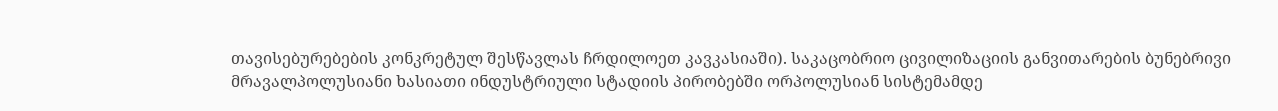თავისებურებების კონკრეტულ შესწავლას ჩრდილოეთ კავკასიაში). საკაცობრიო ცივილიზაციის განვითარების ბუნებრივი მრავალპოლუსიანი ხასიათი ინდუსტრიული სტადიის პირობებში ორპოლუსიან სისტემამდე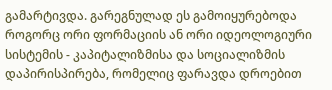გამარტივდა. გარეგნულად ეს გამოიყურებოდა როგორც ორი ფორმაციის ან ორი იდეოლოგიური სისტემის - კაპიტალიზმისა და სოციალიზმის დაპირისპირება, რომელიც ფარავდა დროებით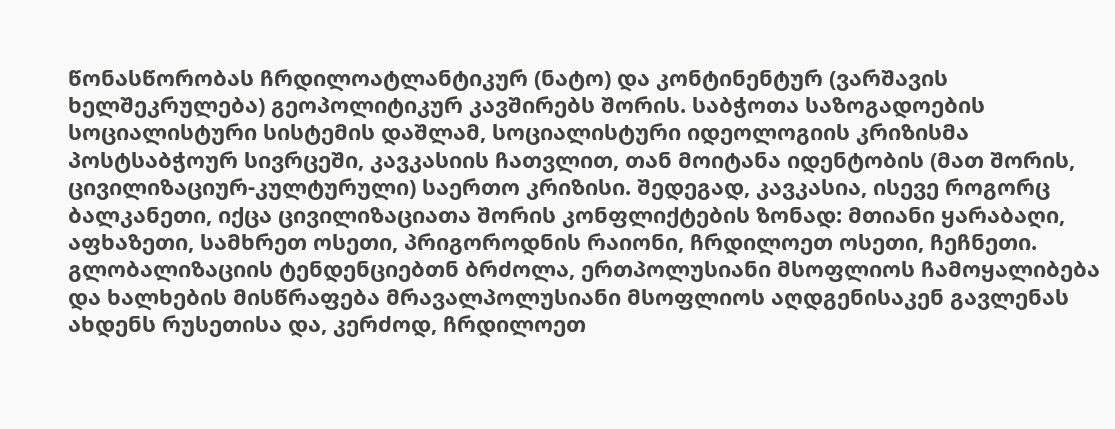წონასწორობას ჩრდილოატლანტიკურ (ნატო) და კონტინენტურ (ვარშავის ხელშეკრულება) გეოპოლიტიკურ კავშირებს შორის. საბჭოთა საზოგადოების სოციალისტური სისტემის დაშლამ, სოციალისტური იდეოლოგიის კრიზისმა პოსტსაბჭოურ სივრცეში, კავკასიის ჩათვლით, თან მოიტანა იდენტობის (მათ შორის, ცივილიზაციურ-კულტურული) საერთო კრიზისი. შედეგად, კავკასია, ისევე როგორც ბალკანეთი, იქცა ცივილიზაციათა შორის კონფლიქტების ზონად: მთიანი ყარაბაღი, აფხაზეთი, სამხრეთ ოსეთი, პრიგოროდნის რაიონი, ჩრდილოეთ ოსეთი, ჩეჩნეთი. გლობალიზაციის ტენდენციებთნ ბრძოლა, ერთპოლუსიანი მსოფლიოს ჩამოყალიბება და ხალხების მისწრაფება მრავალპოლუსიანი მსოფლიოს აღდგენისაკენ გავლენას ახდენს რუსეთისა და, კერძოდ, ჩრდილოეთ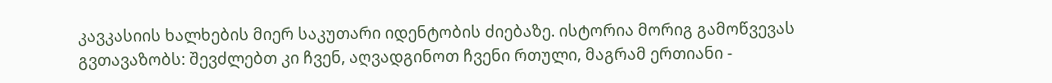კავკასიის ხალხების მიერ საკუთარი იდენტობის ძიებაზე. ისტორია მორიგ გამოწვევას გვთავაზობს: შევძლებთ კი ჩვენ, აღვადგინოთ ჩვენი რთული, მაგრამ ერთიანი -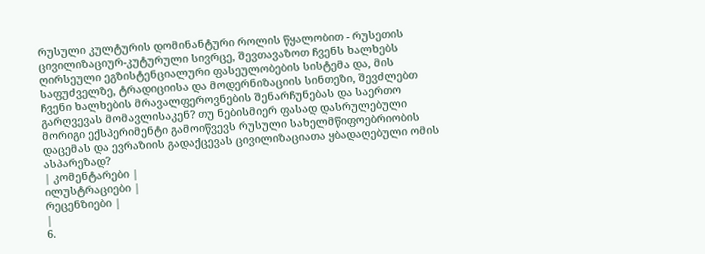რუსული კულტურის დომინანტური როლის წყალობით - რუსეთის ცივილიზაციურ-კუტურული სივრცე, შევთავაზოთ ჩვენს ხალხებს ღირსეული ეგზისტენციალური ფასეულობების სისტემა და, მის საფუძველზე, ტრადიციისა და მოდერნიზაციის სინთეზი, შევძლებთ ჩვენი ხალხების მრავალფეროვნების შენარჩუნებას და საერთო გარღვევას მომავლისაკენ? თუ ნებისმიერ ფასად დასრულებული მორიგი ექსპერიმენტი გამოიწვევს რუსული სახელმწიფოებრიობის დაცემას და ევრაზიის გადაქცევას ცივილიზაციათა ყბადაღებული ომის ასპარეზად?
| კომენტარები |
ილუსტრაციები |
რეცენზიები |
|
6.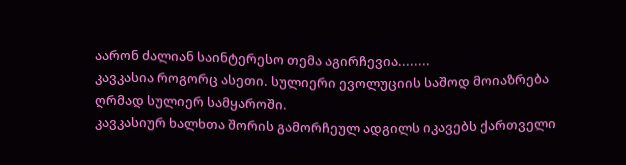აარონ ძალიან საინტერესო თემა აგირჩევია........
კავკასია როგორც ასეთი. სულიერი ევოლუციის საშოდ მოიაზრება ღრმად სულიერ სამყაროში.
კავკასიურ ხალხთა შორის გამორჩეულ ადგილს იკავებს ქართველი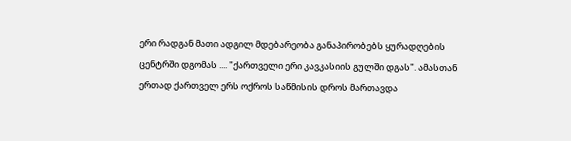ერი რადგან მათი ადგილ მდებარეობა განაპირობებს ყურადღების ცენტრში დგომას .... "ქართველი ერი კავკასიის გულში დგას". ამასთან ერთად ქართველ ერს ოქროს საწმისის დროს მართავდა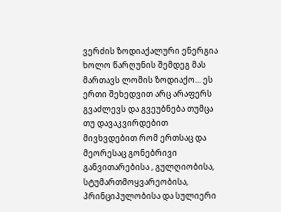ვერძის ზოდიაქალური ენერგია ხოლო წარღუნის შემდეგ მას მართავს ლომის ზოდიაქო... ეს ერთი შეხედვით არც არაფერს გვაძლევს და გვეუბნება თუმცა თუ დავაკვირდებით მივხვდებით რომ ერთსაც და მეორესაც გონებრივი განვითარებისა , გულღიობისა, სტუმართმოყვარეობისა, პრინციპულობისა და სულიერი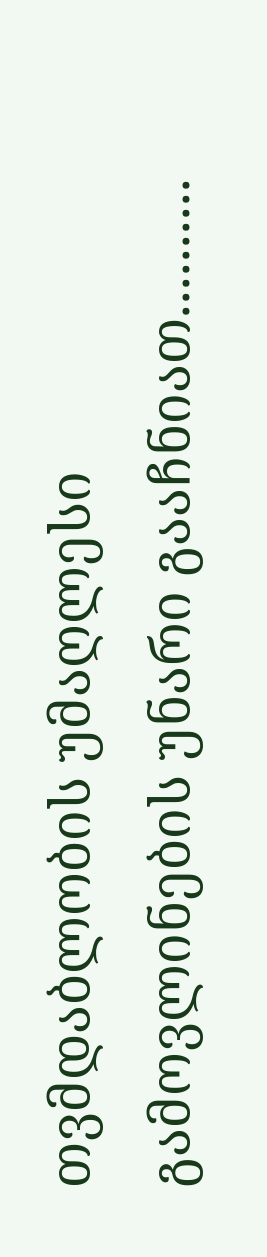თვმდაბლობის უმაღლესი გამოვლინების უნარი გააჩნიათ..........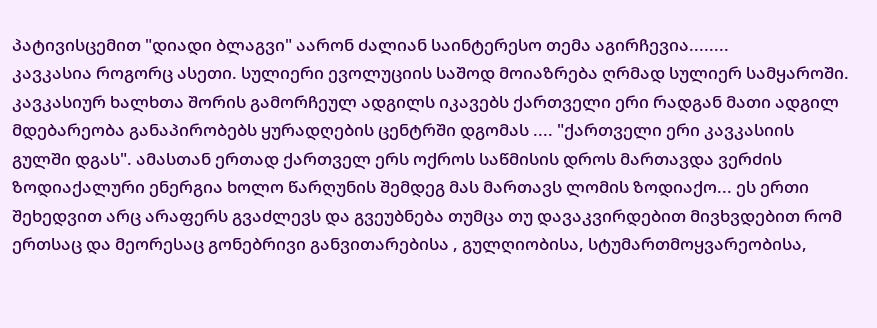პატივისცემით "დიადი ბლაგვი" აარონ ძალიან საინტერესო თემა აგირჩევია........
კავკასია როგორც ასეთი. სულიერი ევოლუციის საშოდ მოიაზრება ღრმად სულიერ სამყაროში.
კავკასიურ ხალხთა შორის გამორჩეულ ადგილს იკავებს ქართველი ერი რადგან მათი ადგილ მდებარეობა განაპირობებს ყურადღების ცენტრში დგომას .... "ქართველი ერი კავკასიის გულში დგას". ამასთან ერთად ქართველ ერს ოქროს საწმისის დროს მართავდა ვერძის ზოდიაქალური ენერგია ხოლო წარღუნის შემდეგ მას მართავს ლომის ზოდიაქო... ეს ერთი შეხედვით არც არაფერს გვაძლევს და გვეუბნება თუმცა თუ დავაკვირდებით მივხვდებით რომ ერთსაც და მეორესაც გონებრივი განვითარებისა , გულღიობისა, სტუმართმოყვარეობისა,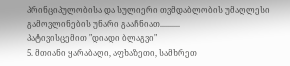პრინციპულობისა და სულიერი თვმდაბლობის უმაღლესი გამოვლინების უნარი გააჩნიათ..........
პატივისცემით "დიადი ბლაგვი"
5. მთიანი ყარაბაღი, აფხაზეთი, სამხრეთ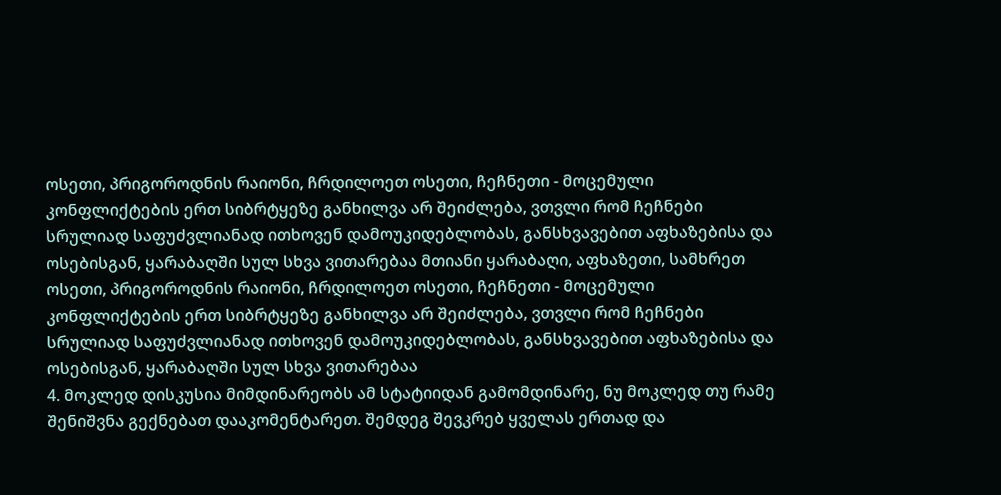ოსეთი, პრიგოროდნის რაიონი, ჩრდილოეთ ოსეთი, ჩეჩნეთი - მოცემული კონფლიქტების ერთ სიბრტყეზე განხილვა არ შეიძლება, ვთვლი რომ ჩეჩნები სრულიად საფუძვლიანად ითხოვენ დამოუკიდებლობას, განსხვავებით აფხაზებისა და ოსებისგან, ყარაბაღში სულ სხვა ვითარებაა მთიანი ყარაბაღი, აფხაზეთი, სამხრეთ ოსეთი, პრიგოროდნის რაიონი, ჩრდილოეთ ოსეთი, ჩეჩნეთი - მოცემული კონფლიქტების ერთ სიბრტყეზე განხილვა არ შეიძლება, ვთვლი რომ ჩეჩნები სრულიად საფუძვლიანად ითხოვენ დამოუკიდებლობას, განსხვავებით აფხაზებისა და ოსებისგან, ყარაბაღში სულ სხვა ვითარებაა
4. მოკლედ დისკუსია მიმდინარეობს ამ სტატიიდან გამომდინარე, ნუ მოკლედ თუ რამე შენიშვნა გექნებათ დააკომენტარეთ. შემდეგ შევკრებ ყველას ერთად და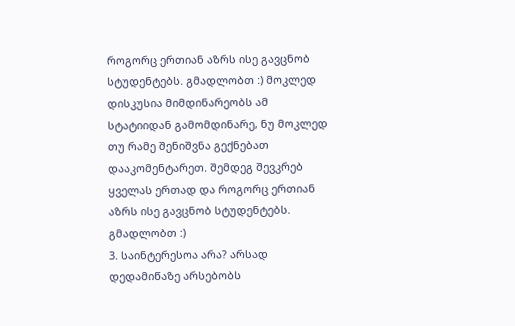როგორც ერთიან აზრს ისე გავცნობ სტუდენტებს. გმადლობთ :) მოკლედ დისკუსია მიმდინარეობს ამ სტატიიდან გამომდინარე, ნუ მოკლედ თუ რამე შენიშვნა გექნებათ დააკომენტარეთ. შემდეგ შევკრებ ყველას ერთად და როგორც ერთიან აზრს ისე გავცნობ სტუდენტებს. გმადლობთ :)
3. საინტერესოა არა? არსად დედამიწაზე არსებობს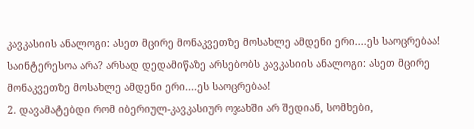კავკასიის ანალოგი: ასეთ მცირე მონაკვეთზე მოსახლე ამდენი ერი....ეს საოცრებაა! საინტერესოა არა? არსად დედამიწაზე არსებობს კავკასიის ანალოგი: ასეთ მცირე მონაკვეთზე მოსახლე ამდენი ერი....ეს საოცრებაა!
2. დავამატებდი რომ იბერიულ-კავკასიურ ოჯახში არ შედიან, სომხები,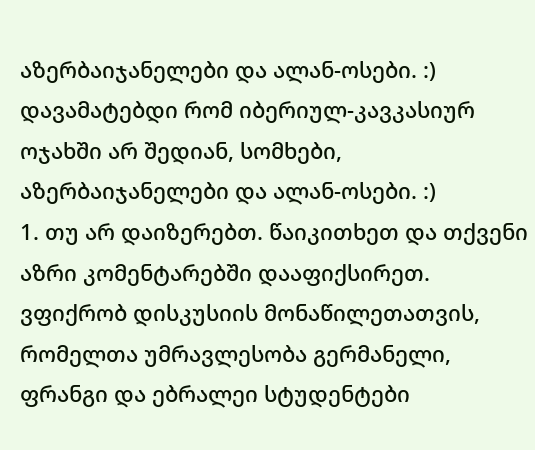აზერბაიჯანელები და ალან-ოსები. :) დავამატებდი რომ იბერიულ-კავკასიურ ოჯახში არ შედიან, სომხები, აზერბაიჯანელები და ალან-ოსები. :)
1. თუ არ დაიზერებთ. წაიკითხეთ და თქვენი აზრი კომენტარებში დააფიქსირეთ. ვფიქრობ დისკუსიის მონაწილეთათვის, რომელთა უმრავლესობა გერმანელი, ფრანგი და ებრალეი სტუდენტები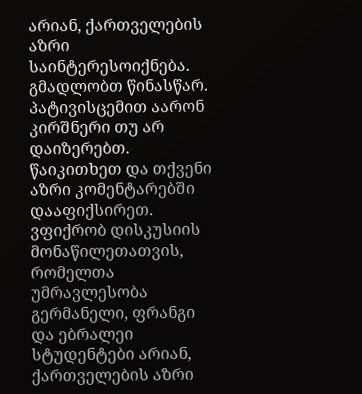არიან, ქართველების აზრი საინტერესოიქნება. გმადლობთ წინასწარ. პატივისცემით აარონ კირშნერი თუ არ დაიზერებთ. წაიკითხეთ და თქვენი აზრი კომენტარებში დააფიქსირეთ. ვფიქრობ დისკუსიის მონაწილეთათვის, რომელთა უმრავლესობა გერმანელი, ფრანგი და ებრალეი სტუდენტები არიან, ქართველების აზრი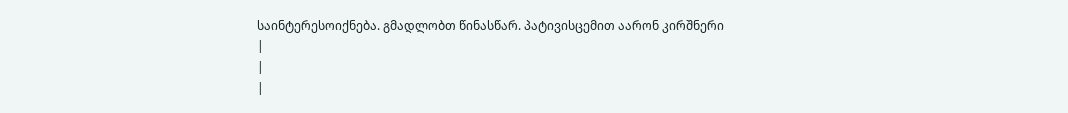საინტერესოიქნება. გმადლობთ წინასწარ. პატივისცემით აარონ კირშნერი
|
|
|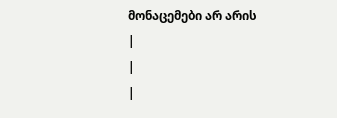მონაცემები არ არის |
|
|